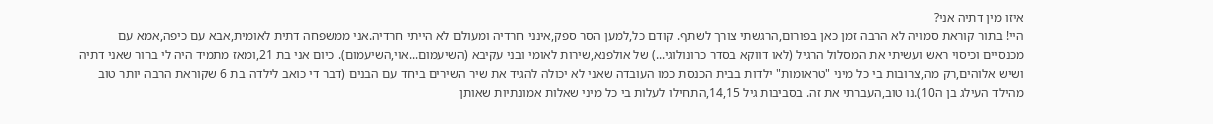איזו מין דתיה אני?
היי! בתור קוראת סמויה לא הרבה זמן כאן בפורום,הרגשתי צורך לשתף. קודם כל,למען הסר ספק,אינני חרדיה ומעולם לא הייתי חרדיה.אני ממשפחה דתית לאומית,אבא עם כיפה,אמא עם מכנסיים וכיסוי ראש ועשיתי את המסלול הרגיל (לאו דווקא בסדר כרונולוגי...) של אולפנא,שירות לאומי ובני עקיבא (השיעמום...אוי,השיעמום). כיום אני בת 21,ומאז מתמיד היה לי ברור שאני דתיה ושיש אלוהים,רק מה,צרובות בי כל מיני "טראומות" ילדות בבית הכנסת כמו העובדה שאני לא יכולה להגיד את שיר השירים ביחד עם הבנים (דבר די כואב לילדה בת 6 שקוראת הרבה יותר טוב מהילד העילג בן ה10).נו טוב,העברתי את זה. בסביבות גיל 14,15,התחילו לעלות בי כל מיני שאלות אמונתיות שאותן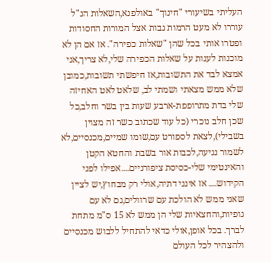העליתי בשיעורי "חינוך" באולפנא,השאלות הנ"ל עוררו לא מעט הרמות גבות אצל המורות החסודות ופטרו אותי בכל שהן "שאלות כפירה". אז אם הן לא מוכנות לענות על שאלות הכפירה שלי,לא צריך,אני אמצא לבד את התשובות,אז חיפשתי תשובות,כמובן שלא ממש מצאתי ושמתי לב, שלאט לאט האחיזה שלי בדת מתרופפת-ארבע שעות בין בשר וחלב,כל שכן חלב נוכרי (כל עוד שכתוב כשר זה מצוין בשבילי),לצאת לספורט עם,שומו שמיים,מכנסיים,לא לשמור נגיעה,לכבות אור בשבת והחטא הקטן והאינטימי שלי-כסיסת ציפורניים....אפילו לפני הקידוש.... אז אינני דתיה,אולי רק מבחוץ,יש לציין שאני ממש לא הולכת עם שרוולים,גם לא עם גופיות,והחצאיות שלי הן ממש לא 15 ס"מ מתחת לברך. בכל אופן,אולי כדאי להתחיל ללבוש מכנסיים ולהצהיר לכל העולם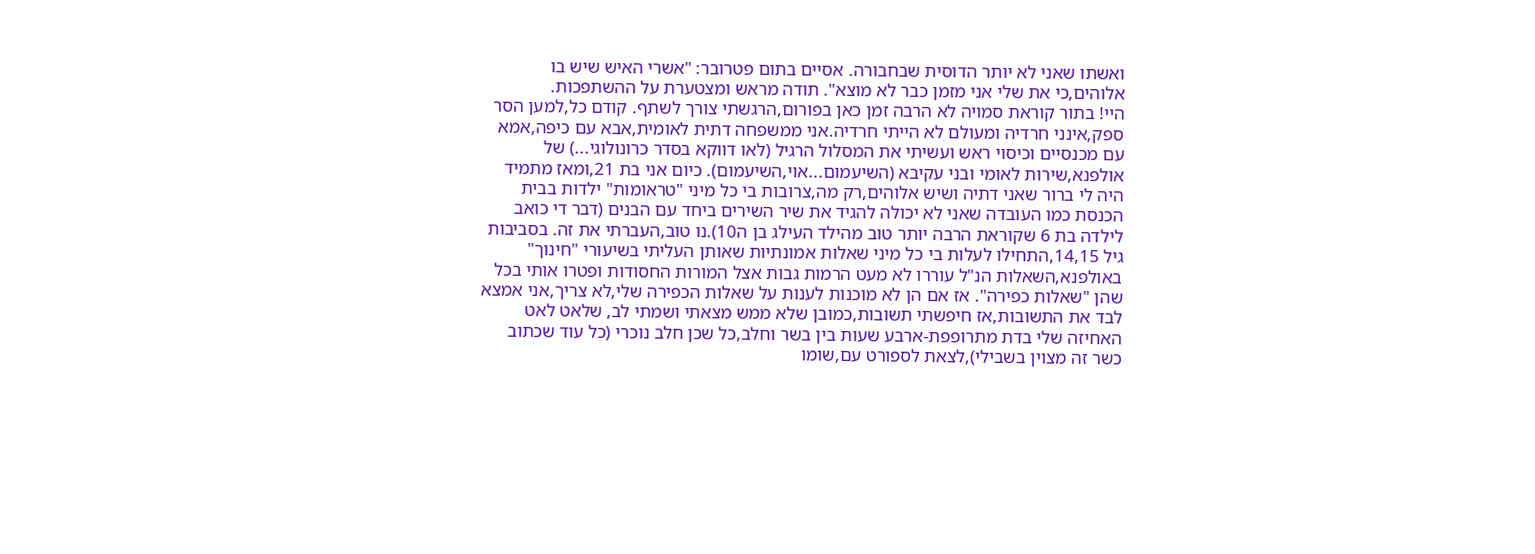ואשתו שאני לא יותר הדוסית שבחבורה. אסיים בתום פטרובר: "אשרי האיש שיש בו אלוהים,כי את שלי אני מזמן כבר לא מוצא". תודה מראש ומצטערת על ההשתפכות.
היי! בתור קוראת סמויה לא הרבה זמן כאן בפורום,הרגשתי צורך לשתף. קודם כל,למען הסר ספק,אינני חרדיה ומעולם לא הייתי חרדיה.אני ממשפחה דתית לאומית,אבא עם כיפה,אמא עם מכנסיים וכיסוי ראש ועשיתי את המסלול הרגיל (לאו דווקא בסדר כרונולוגי...) של אולפנא,שירות לאומי ובני עקיבא (השיעמום...אוי,השיעמום). כיום אני בת 21,ומאז מתמיד היה לי ברור שאני דתיה ושיש אלוהים,רק מה,צרובות בי כל מיני "טראומות" ילדות בבית הכנסת כמו העובדה שאני לא יכולה להגיד את שיר השירים ביחד עם הבנים (דבר די כואב לילדה בת 6 שקוראת הרבה יותר טוב מהילד העילג בן ה10).נו טוב,העברתי את זה. בסביבות גיל 14,15,התחילו לעלות בי כל מיני שאלות אמונתיות שאותן העליתי בשיעורי "חינוך" באולפנא,השאלות הנ"ל עוררו לא מעט הרמות גבות אצל המורות החסודות ופטרו אותי בכל שהן "שאלות כפירה". אז אם הן לא מוכנות לענות על שאלות הכפירה שלי,לא צריך,אני אמצא לבד את התשובות,אז חיפשתי תשובות,כמובן שלא ממש מצאתי ושמתי לב, שלאט לאט האחיזה שלי בדת מתרופפת-ארבע שעות בין בשר וחלב,כל שכן חלב נוכרי (כל עוד שכתוב כשר זה מצוין בשבילי),לצאת לספורט עם,שומו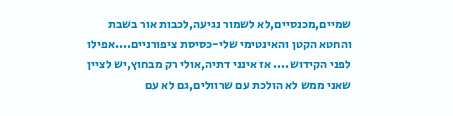שמיים,מכנסיים,לא לשמור נגיעה,לכבות אור בשבת והחטא הקטן והאינטימי שלי-כסיסת ציפורניים....אפילו לפני הקידוש.... אז אינני דתיה,אולי רק מבחוץ,יש לציין שאני ממש לא הולכת עם שרוולים,גם לא עם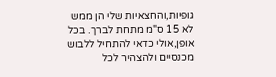גופיות,והחצאיות שלי הן ממש לא 15 ס"מ מתחת לברך. בכל אופן,אולי כדאי להתחיל ללבוש מכנסיים ולהצהיר לכל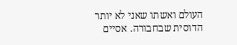העולם ואשתו שאני לא יותר הדוסית שבחבורה. אסיים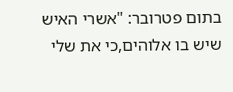בתום פטרובר: "אשרי האיש שיש בו אלוהים,כי את שלי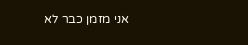אני מזמן כבר לא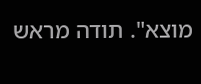מוצא". תודה מראש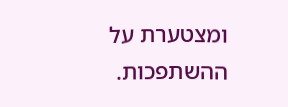ומצטערת על ההשתפכות.